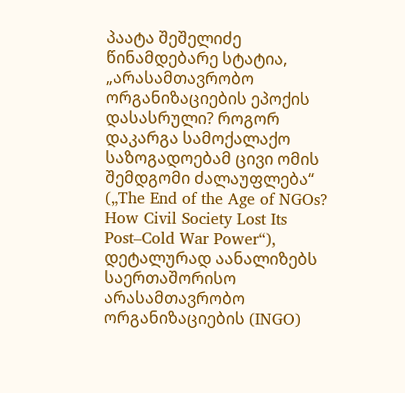პაატა შეშელიძე
წინამდებარე სტატია, „არასამთავრობო ორგანიზაციების ეპოქის დასასრული? როგორ დაკარგა სამოქალაქო საზოგადოებამ ცივი ომის შემდგომი ძალაუფლება“ („The End of the Age of NGOs? How Civil Society Lost Its Post–Cold War Power“), დეტალურად აანალიზებს საერთაშორისო არასამთავრობო ორგანიზაციების (INGO)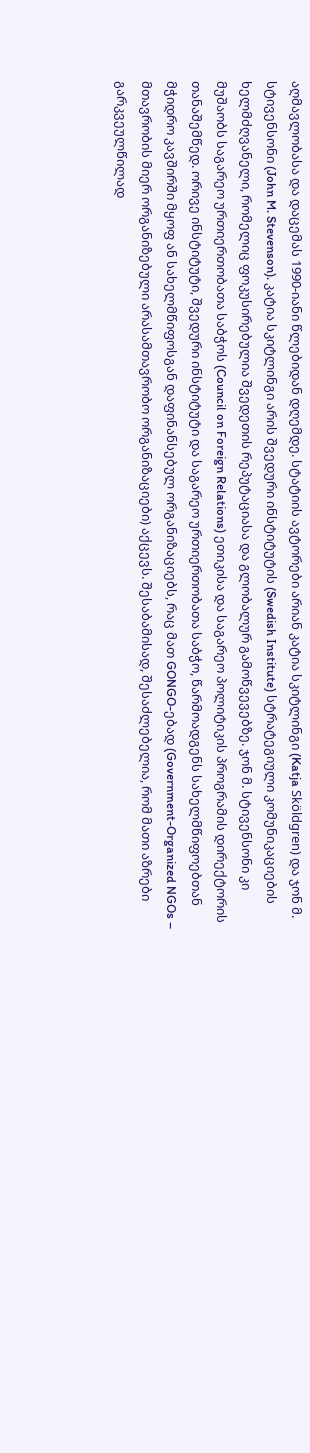აღმავლობასა და დაცემას 1990-იანი წლებიდან დღემდე. სტატიის ავტორები არიან კატია სკიტლინგი (Katja Sköldgren) და ჯონ მ. სტივენსონი (John M. Stevenson). კატია სკიტლინგი არის შვედური ინსტიტუტის (Swedish Institute) სტრატეგიული კომუნიკაციების ხელმძღვანელი, რომელიც ფოკუსირებულია შვედეთის რეპუტაციასა და გლობალურ გამოწვევებზე. ჯონ მ. სტივენსონი კი მუშაობს საგარეო ურთიერთობათა საბჭოს (Council on Foreign Relations) ეთიკისა და საგარეო პოლიტიკის პროგრამის დირექტორის თანაშემწედ. ორივე ინსტიტუტი, შვედური ინსტიტუტი და საგარეო ურთიერთობათა საბჭო, წარმოადგენს სახელმწიფოებთან მჭიდრო კავშირში მყოფ ან სახელმწიფოსგან დაფინანსებულ ორგანიზაციებს, რაც მათ GONGO-ებად (Government-Organized NGOs – მთავრობის მიერ ორგანიზებული არასამთავრობო ორგანიზაციები) აქცევს. შესაბამისად, შესაძლებელია, რომ მათი აზრები გარკვეულწილად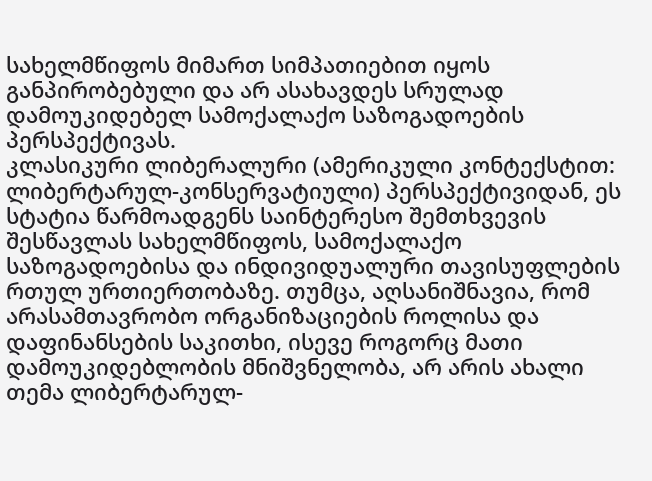სახელმწიფოს მიმართ სიმპათიებით იყოს განპირობებული და არ ასახავდეს სრულად დამოუკიდებელ სამოქალაქო საზოგადოების პერსპექტივას.
კლასიკური ლიბერალური (ამერიკული კონტექსტით: ლიბერტარულ-კონსერვატიული) პერსპექტივიდან, ეს სტატია წარმოადგენს საინტერესო შემთხვევის შესწავლას სახელმწიფოს, სამოქალაქო საზოგადოებისა და ინდივიდუალური თავისუფლების რთულ ურთიერთობაზე. თუმცა, აღსანიშნავია, რომ არასამთავრობო ორგანიზაციების როლისა და დაფინანსების საკითხი, ისევე როგორც მათი დამოუკიდებლობის მნიშვნელობა, არ არის ახალი თემა ლიბერტარულ-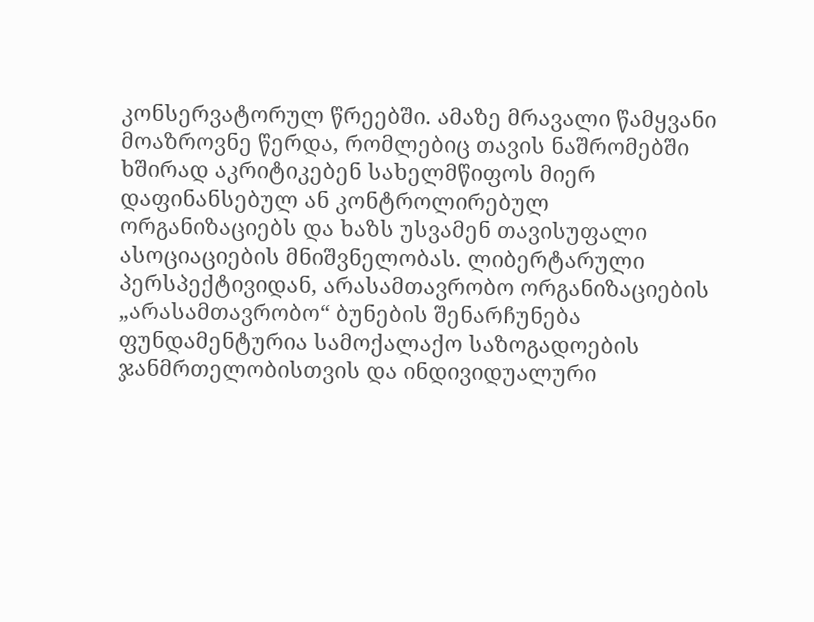კონსერვატორულ წრეებში. ამაზე მრავალი წამყვანი მოაზროვნე წერდა, რომლებიც თავის ნაშრომებში ხშირად აკრიტიკებენ სახელმწიფოს მიერ დაფინანსებულ ან კონტროლირებულ ორგანიზაციებს და ხაზს უსვამენ თავისუფალი ასოციაციების მნიშვნელობას. ლიბერტარული პერსპექტივიდან, არასამთავრობო ორგანიზაციების „არასამთავრობო“ ბუნების შენარჩუნება ფუნდამენტურია სამოქალაქო საზოგადოების ჯანმრთელობისთვის და ინდივიდუალური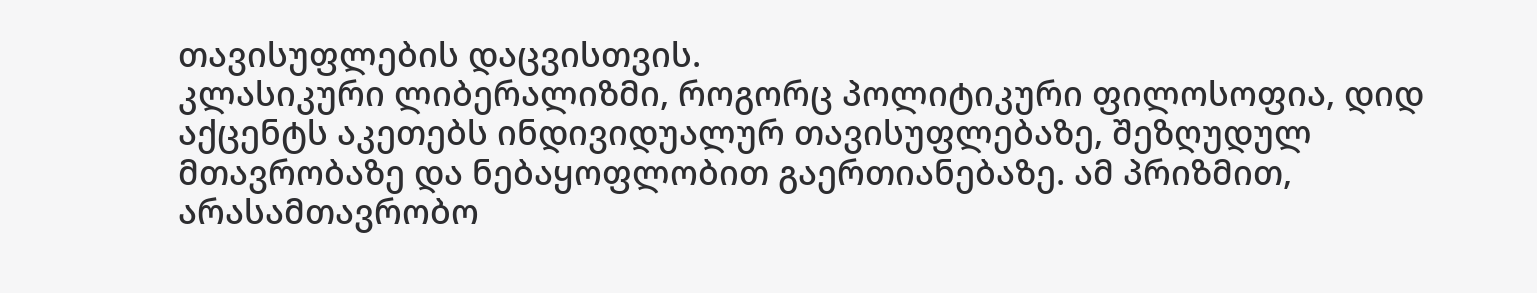თავისუფლების დაცვისთვის.
კლასიკური ლიბერალიზმი, როგორც პოლიტიკური ფილოსოფია, დიდ აქცენტს აკეთებს ინდივიდუალურ თავისუფლებაზე, შეზღუდულ მთავრობაზე და ნებაყოფლობით გაერთიანებაზე. ამ პრიზმით, არასამთავრობო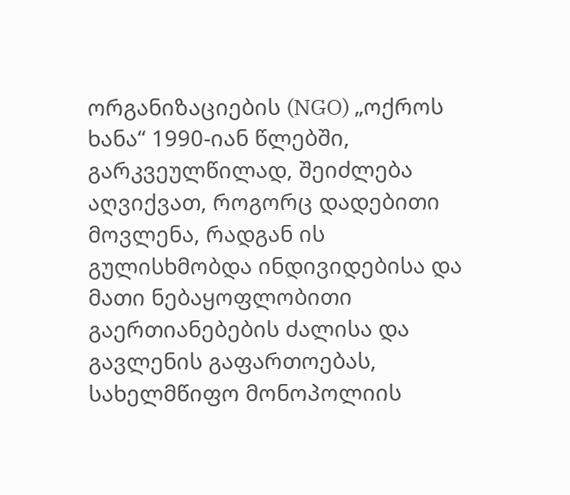ორგანიზაციების (NGO) „ოქროს ხანა“ 1990-იან წლებში, გარკვეულწილად, შეიძლება აღვიქვათ, როგორც დადებითი მოვლენა, რადგან ის გულისხმობდა ინდივიდებისა და მათი ნებაყოფლობითი გაერთიანებების ძალისა და გავლენის გაფართოებას, სახელმწიფო მონოპოლიის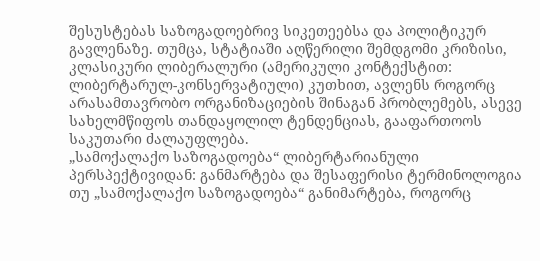შესუსტებას საზოგადოებრივ სიკეთეებსა და პოლიტიკურ გავლენაზე. თუმცა, სტატიაში აღწერილი შემდგომი კრიზისი, კლასიკური ლიბერალური (ამერიკული კონტექსტით: ლიბერტარულ-კონსერვატიული) კუთხით, ავლენს როგორც არასამთავრობო ორგანიზაციების შინაგან პრობლემებს, ასევე სახელმწიფოს თანდაყოლილ ტენდენციას, გააფართოოს საკუთარი ძალაუფლება.
„სამოქალაქო საზოგადოება“ ლიბერტარიანული პერსპექტივიდან: განმარტება და შესაფერისი ტერმინოლოგია
თუ „სამოქალაქო საზოგადოება“ განიმარტება, როგორც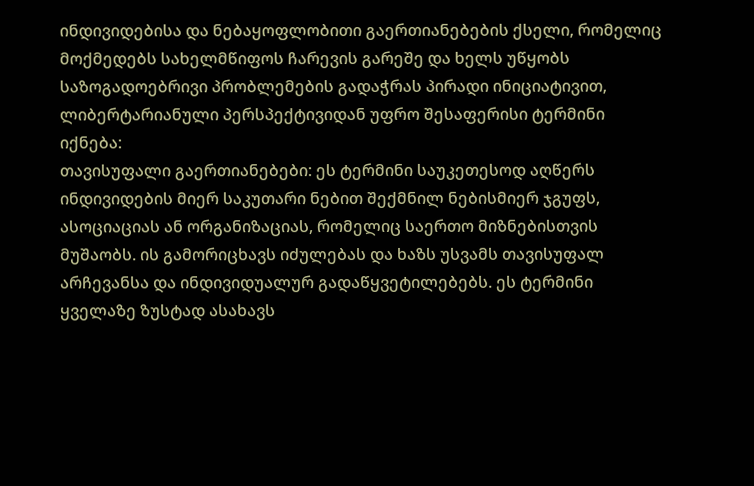ინდივიდებისა და ნებაყოფლობითი გაერთიანებების ქსელი, რომელიც მოქმედებს სახელმწიფოს ჩარევის გარეშე და ხელს უწყობს საზოგადოებრივი პრობლემების გადაჭრას პირადი ინიციატივით, ლიბერტარიანული პერსპექტივიდან უფრო შესაფერისი ტერმინი იქნება:
თავისუფალი გაერთიანებები: ეს ტერმინი საუკეთესოდ აღწერს ინდივიდების მიერ საკუთარი ნებით შექმნილ ნებისმიერ ჯგუფს, ასოციაციას ან ორგანიზაციას, რომელიც საერთო მიზნებისთვის მუშაობს. ის გამორიცხავს იძულებას და ხაზს უსვამს თავისუფალ არჩევანსა და ინდივიდუალურ გადაწყვეტილებებს. ეს ტერმინი ყველაზე ზუსტად ასახავს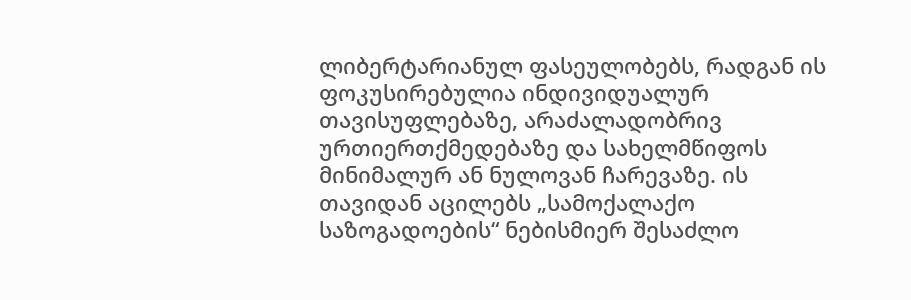ლიბერტარიანულ ფასეულობებს, რადგან ის ფოკუსირებულია ინდივიდუალურ თავისუფლებაზე, არაძალადობრივ ურთიერთქმედებაზე და სახელმწიფოს მინიმალურ ან ნულოვან ჩარევაზე. ის თავიდან აცილებს „სამოქალაქო საზოგადოების“ ნებისმიერ შესაძლო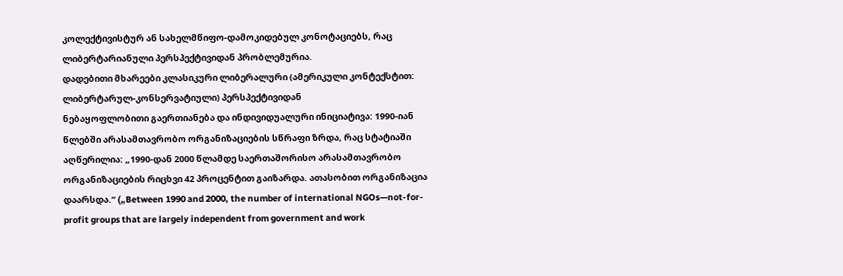კოლექტივისტურ ან სახელმწიფო-დამოკიდებულ კონოტაციებს, რაც ლიბერტარიანული პერსპექტივიდან პრობლემურია.
დადებითი მხარეები კლასიკური ლიბერალური (ამერიკული კონტექსტით: ლიბერტარულ-კონსერვატიული) პერსპექტივიდან
ნებაყოფლობითი გაერთიანება და ინდივიდუალური ინიციატივა: 1990-იან წლებში არასამთავრობო ორგანიზაციების სწრაფი ზრდა, რაც სტატიაში აღწერილია: „1990-დან 2000 წლამდე საერთაშორისო არასამთავრობო ორგანიზაციების რიცხვი 42 პროცენტით გაიზარდა. ათასობით ორგანიზაცია დაარსდა.“ („Between 1990 and 2000, the number of international NGOs—not-for-profit groups that are largely independent from government and work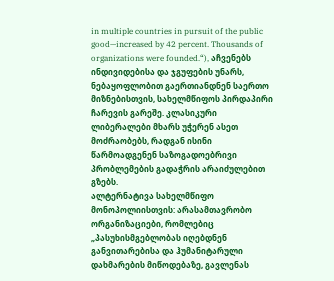in multiple countries in pursuit of the public good—increased by 42 percent. Thousands of organizations were founded.“), აჩვენებს ინდივიდებისა და ჯგუფების უნარს, ნებაყოფლობით გაერთიანდნენ საერთო მიზნებისთვის, სახელმწიფოს პირდაპირი ჩარევის გარეშე. კლასიკური ლიბერალები მხარს უჭერენ ასეთ მოძრაობებს, რადგან ისინი წარმოადგენენ საზოგადოებრივი პრობლემების გადაჭრის არაიძულებით გზებს.
ალტერნატივა სახელმწიფო მონოპოლიისთვის: არასამთავრობო ორგანიზაციები, რომლებიც „პასუხისმგებლობას იღებდნენ განვითარებისა და ჰუმანიტარული დახმარების მიწოდებაზე, გავლენას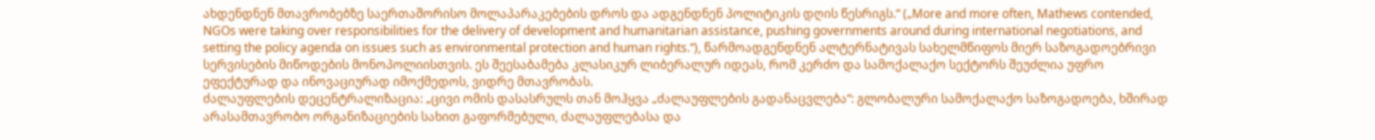ახდენდნენ მთავრობებზე საერთაშორისო მოლაპარაკებების დროს და ადგენდნენ პოლიტიკის დღის წესრიგს.“ („More and more often, Mathews contended, NGOs were taking over responsibilities for the delivery of development and humanitarian assistance, pushing governments around during international negotiations, and setting the policy agenda on issues such as environmental protection and human rights.“), წარმოადგენდნენ ალტერნატივას სახელმწიფოს მიერ საზოგადოებრივი სერვისების მიწოდების მონოპოლიისთვის. ეს შეესაბამება კლასიკურ ლიბერალურ იდეას, რომ კერძო და სამოქალაქო სექტორს შეუძლია უფრო ეფექტურად და ინოვაციურად იმოქმედოს, ვიდრე მთავრობას.
ძალაუფლების დეცენტრალიზაცია: „ცივი ომის დასასრულს თან მოჰყვა „ძალაუფლების გადანაცვლება“: გლობალური სამოქალაქო საზოგადოება, ხშირად არასამთავრობო ორგანიზაციების სახით გაფორმებული, ძალაუფლებასა და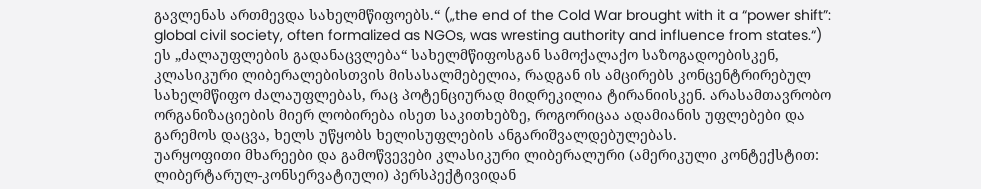გავლენას ართმევდა სახელმწიფოებს.“ („the end of the Cold War brought with it a “power shift”: global civil society, often formalized as NGOs, was wresting authority and influence from states.“) ეს „ძალაუფლების გადანაცვლება“ სახელმწიფოსგან სამოქალაქო საზოგადოებისკენ, კლასიკური ლიბერალებისთვის მისასალმებელია, რადგან ის ამცირებს კონცენტრირებულ სახელმწიფო ძალაუფლებას, რაც პოტენციურად მიდრეკილია ტირანიისკენ. არასამთავრობო ორგანიზაციების მიერ ლობირება ისეთ საკითხებზე, როგორიცაა ადამიანის უფლებები და გარემოს დაცვა, ხელს უწყობს ხელისუფლების ანგარიშვალდებულებას.
უარყოფითი მხარეები და გამოწვევები კლასიკური ლიბერალური (ამერიკული კონტექსტით: ლიბერტარულ-კონსერვატიული) პერსპექტივიდან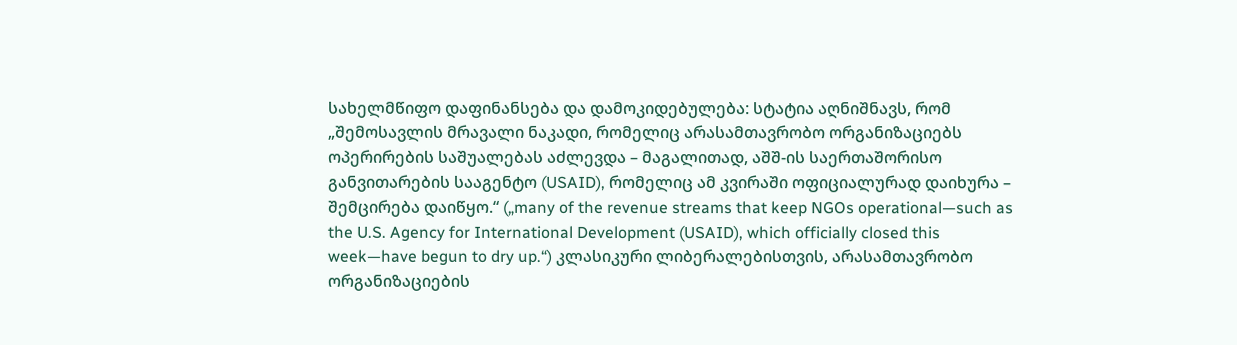სახელმწიფო დაფინანსება და დამოკიდებულება: სტატია აღნიშნავს, რომ „შემოსავლის მრავალი ნაკადი, რომელიც არასამთავრობო ორგანიზაციებს ოპერირების საშუალებას აძლევდა – მაგალითად, აშშ-ის საერთაშორისო განვითარების სააგენტო (USAID), რომელიც ამ კვირაში ოფიციალურად დაიხურა – შემცირება დაიწყო.“ („many of the revenue streams that keep NGOs operational—such as the U.S. Agency for International Development (USAID), which officially closed this week—have begun to dry up.“) კლასიკური ლიბერალებისთვის, არასამთავრობო ორგანიზაციების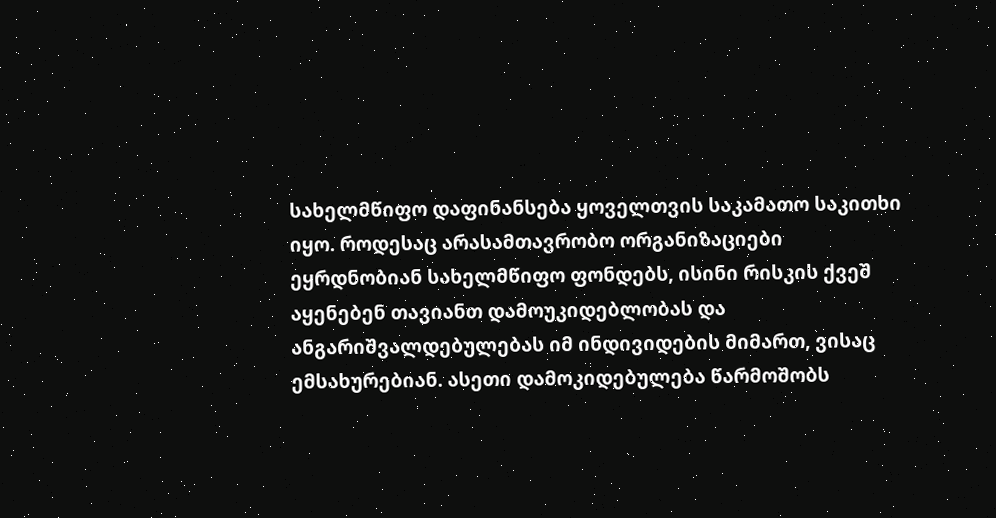სახელმწიფო დაფინანსება ყოველთვის საკამათო საკითხი იყო. როდესაც არასამთავრობო ორგანიზაციები ეყრდნობიან სახელმწიფო ფონდებს, ისინი რისკის ქვეშ აყენებენ თავიანთ დამოუკიდებლობას და ანგარიშვალდებულებას იმ ინდივიდების მიმართ, ვისაც ემსახურებიან. ასეთი დამოკიდებულება წარმოშობს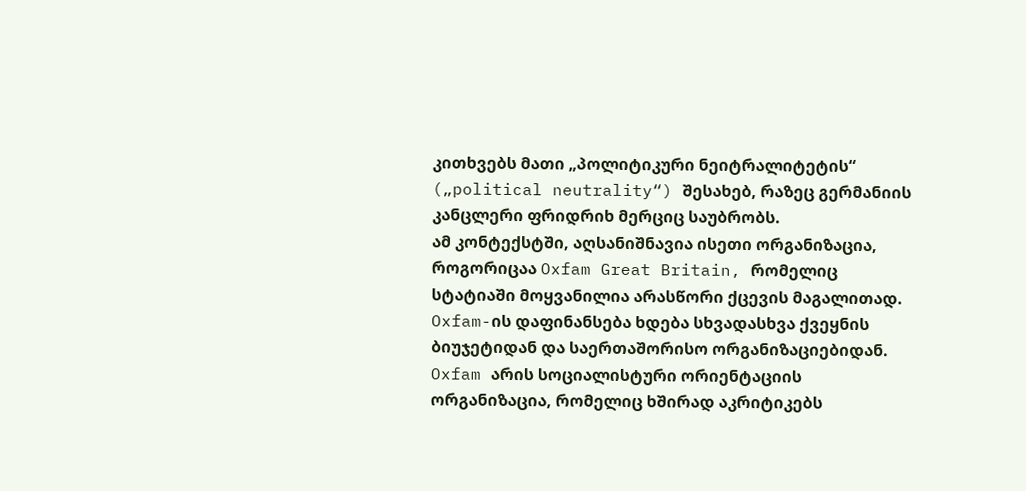კითხვებს მათი „პოლიტიკური ნეიტრალიტეტის“ („political neutrality“) შესახებ, რაზეც გერმანიის კანცლერი ფრიდრიხ მერციც საუბრობს.
ამ კონტექსტში, აღსანიშნავია ისეთი ორგანიზაცია, როგორიცაა Oxfam Great Britain, რომელიც სტატიაში მოყვანილია არასწორი ქცევის მაგალითად. Oxfam-ის დაფინანსება ხდება სხვადასხვა ქვეყნის ბიუჯეტიდან და საერთაშორისო ორგანიზაციებიდან. Oxfam არის სოციალისტური ორიენტაციის ორგანიზაცია, რომელიც ხშირად აკრიტიკებს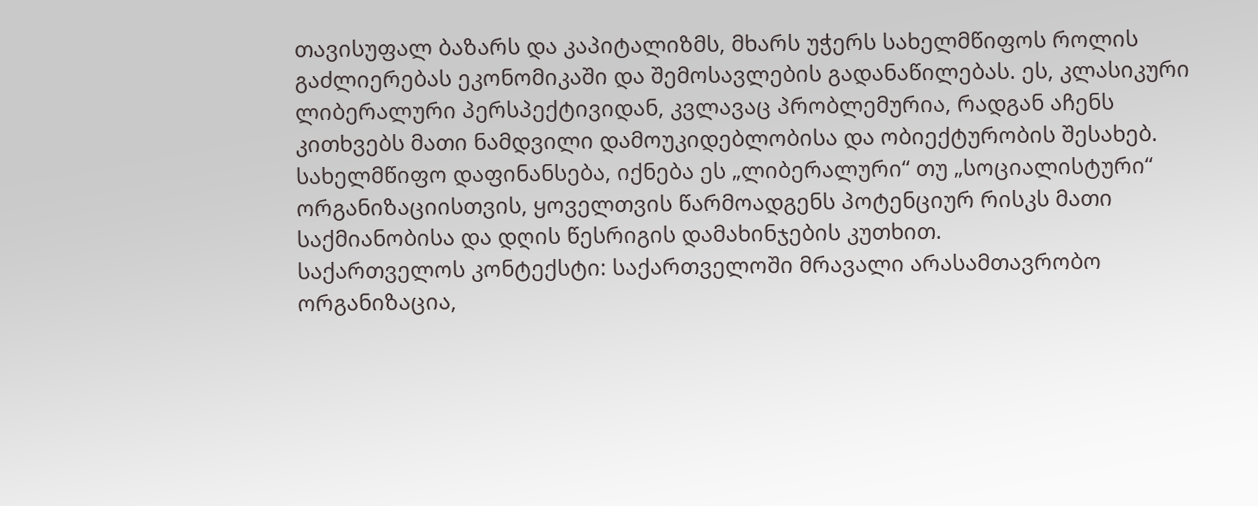თავისუფალ ბაზარს და კაპიტალიზმს, მხარს უჭერს სახელმწიფოს როლის გაძლიერებას ეკონომიკაში და შემოსავლების გადანაწილებას. ეს, კლასიკური ლიბერალური პერსპექტივიდან, კვლავაც პრობლემურია, რადგან აჩენს კითხვებს მათი ნამდვილი დამოუკიდებლობისა და ობიექტურობის შესახებ. სახელმწიფო დაფინანსება, იქნება ეს „ლიბერალური“ თუ „სოციალისტური“ ორგანიზაციისთვის, ყოველთვის წარმოადგენს პოტენციურ რისკს მათი საქმიანობისა და დღის წესრიგის დამახინჯების კუთხით.
საქართველოს კონტექსტი: საქართველოში მრავალი არასამთავრობო ორგანიზაცია,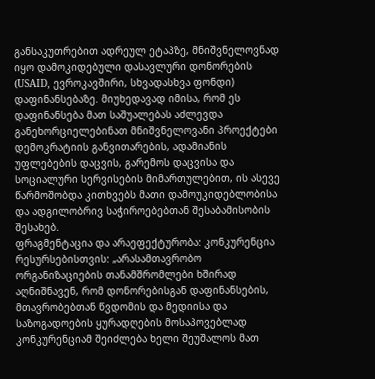განსაკუთრებით ადრეულ ეტაპზე, მნიშვნელოვნად იყო დამოკიდებული დასავლური დონორების (USAID, ევროკავშირი, სხვადასხვა ფონდი) დაფინანსებაზე. მიუხედავად იმისა, რომ ეს დაფინანსება მათ საშუალებას აძლევდა განეხორციელებინათ მნიშვნელოვანი პროექტები დემოკრატიის განვითარების, ადამიანის უფლებების დაცვის, გარემოს დაცვისა და სოციალური სერვისების მიმართულებით, ის ასევე წარმოშობდა კითხვებს მათი დამოუკიდებლობისა და ადგილობრივ საჭიროებებთან შესაბამისობის შესახებ.
ფრაგმენტაცია და არაეფექტურობა: კონკურენცია რესურსებისთვის: „არასამთავრობო ორგანიზაციების თანამშრომლები ხშირად აღნიშნავენ, რომ დონორებისგან დაფინანსების, მთავრობებთან წვდომის და მედიისა და საზოგადოების ყურადღების მოსაპოვებლად კონკურენციამ შეიძლება ხელი შეუშალოს მათ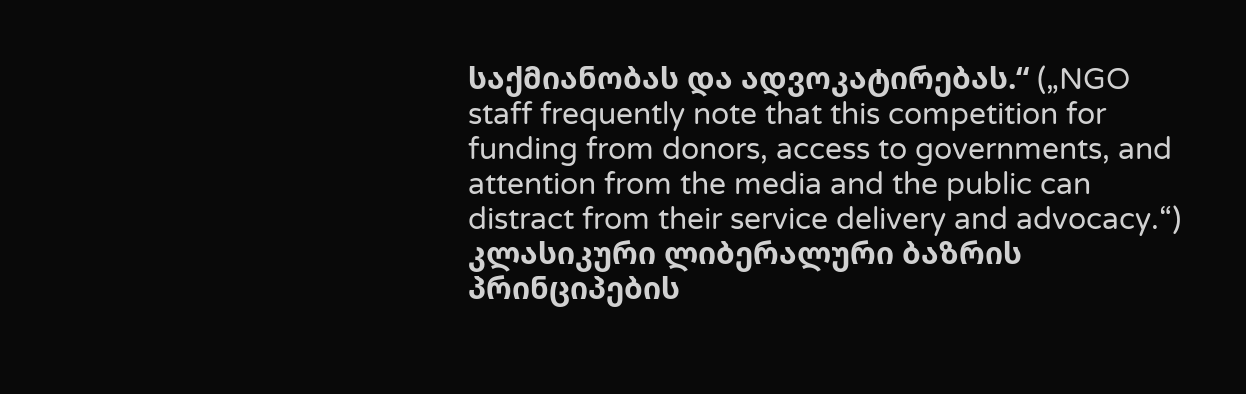საქმიანობას და ადვოკატირებას.“ („NGO staff frequently note that this competition for funding from donors, access to governments, and attention from the media and the public can distract from their service delivery and advocacy.“) კლასიკური ლიბერალური ბაზრის პრინციპების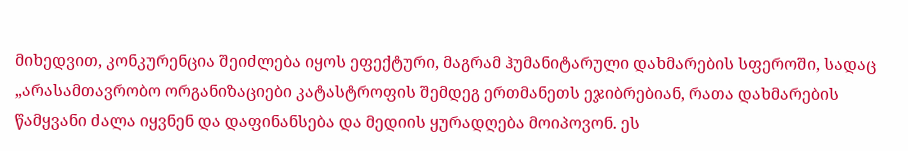მიხედვით, კონკურენცია შეიძლება იყოს ეფექტური, მაგრამ ჰუმანიტარული დახმარების სფეროში, სადაც „არასამთავრობო ორგანიზაციები კატასტროფის შემდეგ ერთმანეთს ეჯიბრებიან, რათა დახმარების წამყვანი ძალა იყვნენ და დაფინანსება და მედიის ყურადღება მოიპოვონ. ეს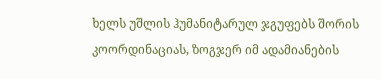ხელს უშლის ჰუმანიტარულ ჯგუფებს შორის კოორდინაციას, ზოგჯერ იმ ადამიანების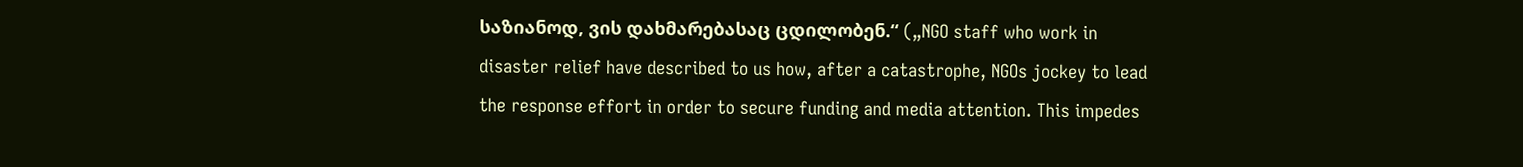საზიანოდ, ვის დახმარებასაც ცდილობენ.“ („NGO staff who work in disaster relief have described to us how, after a catastrophe, NGOs jockey to lead the response effort in order to secure funding and media attention. This impedes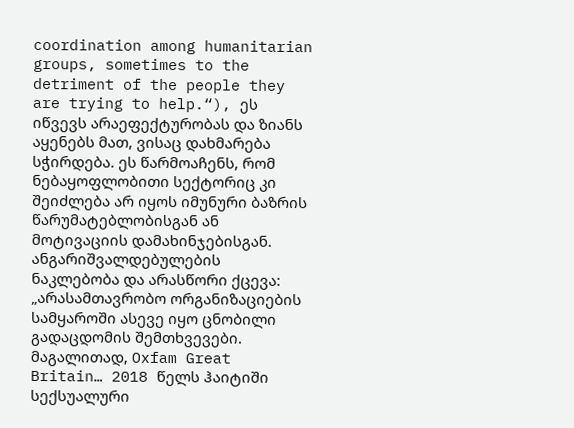coordination among humanitarian groups, sometimes to the detriment of the people they are trying to help.“), ეს იწვევს არაეფექტურობას და ზიანს აყენებს მათ, ვისაც დახმარება სჭირდება. ეს წარმოაჩენს, რომ ნებაყოფლობითი სექტორიც კი შეიძლება არ იყოს იმუნური ბაზრის წარუმატებლობისგან ან მოტივაციის დამახინჯებისგან.
ანგარიშვალდებულების ნაკლებობა და არასწორი ქცევა: „არასამთავრობო ორგანიზაციების სამყაროში ასევე იყო ცნობილი გადაცდომის შემთხვევები. მაგალითად, Oxfam Great Britain… 2018 წელს ჰაიტიში სექსუალური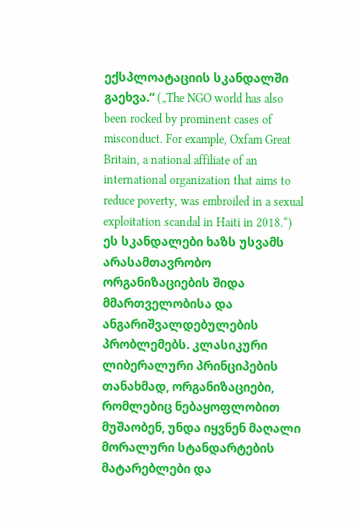ექსპლოატაციის სკანდალში გაეხვა.“ („The NGO world has also been rocked by prominent cases of misconduct. For example, Oxfam Great Britain, a national affiliate of an international organization that aims to reduce poverty, was embroiled in a sexual exploitation scandal in Haiti in 2018.“) ეს სკანდალები ხაზს უსვამს არასამთავრობო ორგანიზაციების შიდა მმართველობისა და ანგარიშვალდებულების პრობლემებს. კლასიკური ლიბერალური პრინციპების თანახმად, ორგანიზაციები, რომლებიც ნებაყოფლობით მუშაობენ, უნდა იყვნენ მაღალი მორალური სტანდარტების მატარებლები და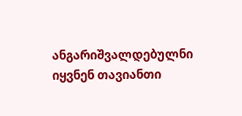ანგარიშვალდებულნი იყვნენ თავიანთი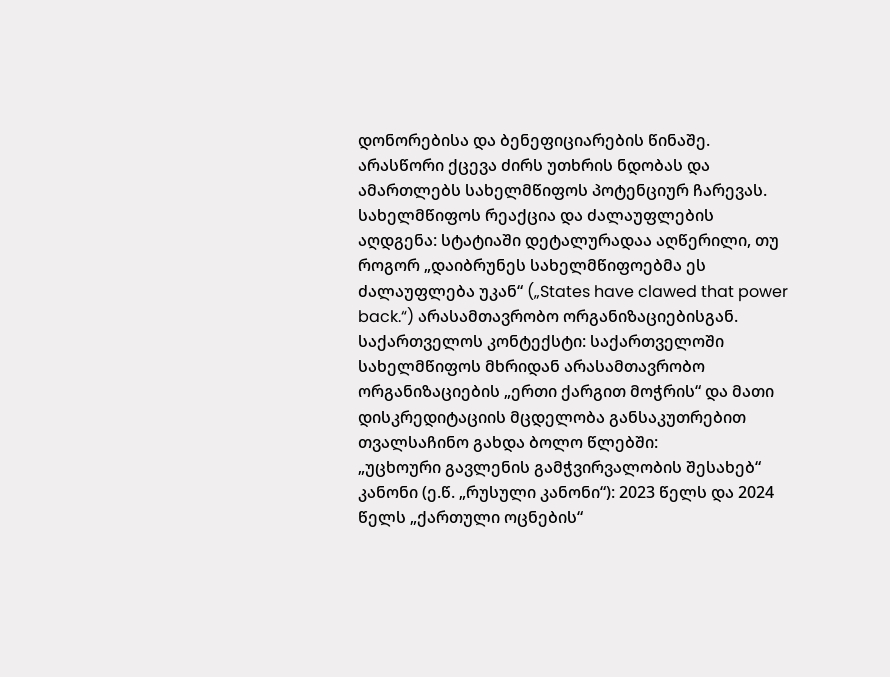დონორებისა და ბენეფიციარების წინაშე. არასწორი ქცევა ძირს უთხრის ნდობას და ამართლებს სახელმწიფოს პოტენციურ ჩარევას.
სახელმწიფოს რეაქცია და ძალაუფლების აღდგენა: სტატიაში დეტალურადაა აღწერილი, თუ როგორ „დაიბრუნეს სახელმწიფოებმა ეს ძალაუფლება უკან“ („States have clawed that power back.“) არასამთავრობო ორგანიზაციებისგან.
საქართველოს კონტექსტი: საქართველოში სახელმწიფოს მხრიდან არასამთავრობო ორგანიზაციების „ერთი ქარგით მოჭრის“ და მათი დისკრედიტაციის მცდელობა განსაკუთრებით თვალსაჩინო გახდა ბოლო წლებში:
„უცხოური გავლენის გამჭვირვალობის შესახებ“ კანონი (ე.წ. „რუსული კანონი“): 2023 წელს და 2024 წელს „ქართული ოცნების“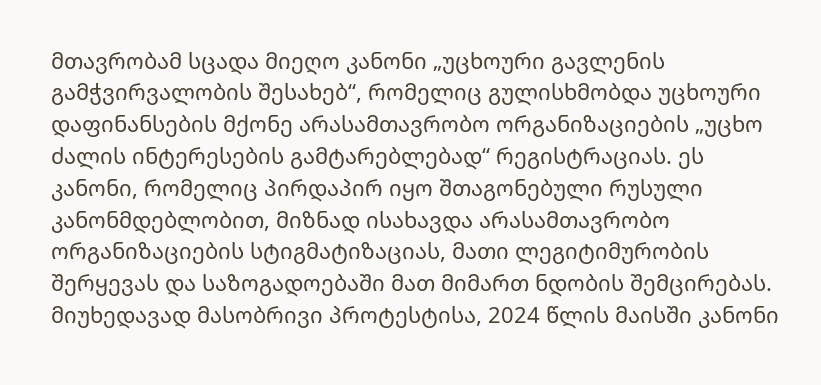მთავრობამ სცადა მიეღო კანონი „უცხოური გავლენის გამჭვირვალობის შესახებ“, რომელიც გულისხმობდა უცხოური დაფინანსების მქონე არასამთავრობო ორგანიზაციების „უცხო ძალის ინტერესების გამტარებლებად“ რეგისტრაციას. ეს კანონი, რომელიც პირდაპირ იყო შთაგონებული რუსული კანონმდებლობით, მიზნად ისახავდა არასამთავრობო ორგანიზაციების სტიგმატიზაციას, მათი ლეგიტიმურობის შერყევას და საზოგადოებაში მათ მიმართ ნდობის შემცირებას. მიუხედავად მასობრივი პროტესტისა, 2024 წლის მაისში კანონი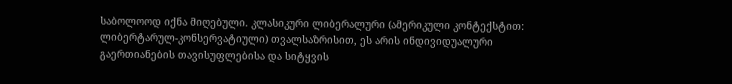საბოლოოდ იქნა მიღებული. კლასიკური ლიბერალური (ამერიკული კონტექსტით: ლიბერტარულ-კონსერვატიული) თვალსაზრისით, ეს არის ინდივიდუალური გაერთიანების თავისუფლებისა და სიტყვის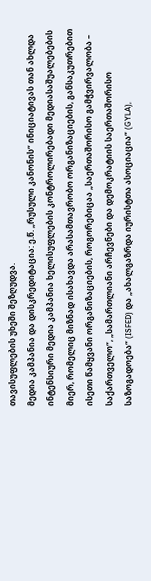თავისუფლების უხეში შეზღუდვა.
მედია კამპანია და დისკრედიტაცია: ე.წ. „რუსული კანონის“ ინიციატივას თან ახლდა ინტენსიური მედია კამპანია ხელისუფლების კონტროლირებადი მედიასაშუალებების მიერ, რომელიც მიზნად ისახავდა არასამთავრობო ორგანიზაციების, განსაკუთრებით ისეთი წამყვანი ორგანიზაციების, როგორებიცაა „საერთაშორისო გამჭვირვალობა – საქართველო“, „სამართლიანი არჩევნები და დემოკრატიის საერთაშორისო საზოგადოება“ (ISFED) და „ახალგაზრდა იურისტთა ასოციაცია“ (GYLA),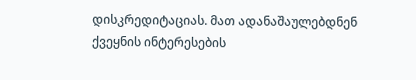დისკრედიტაციას. მათ ადანაშაულებდნენ ქვეყნის ინტერესების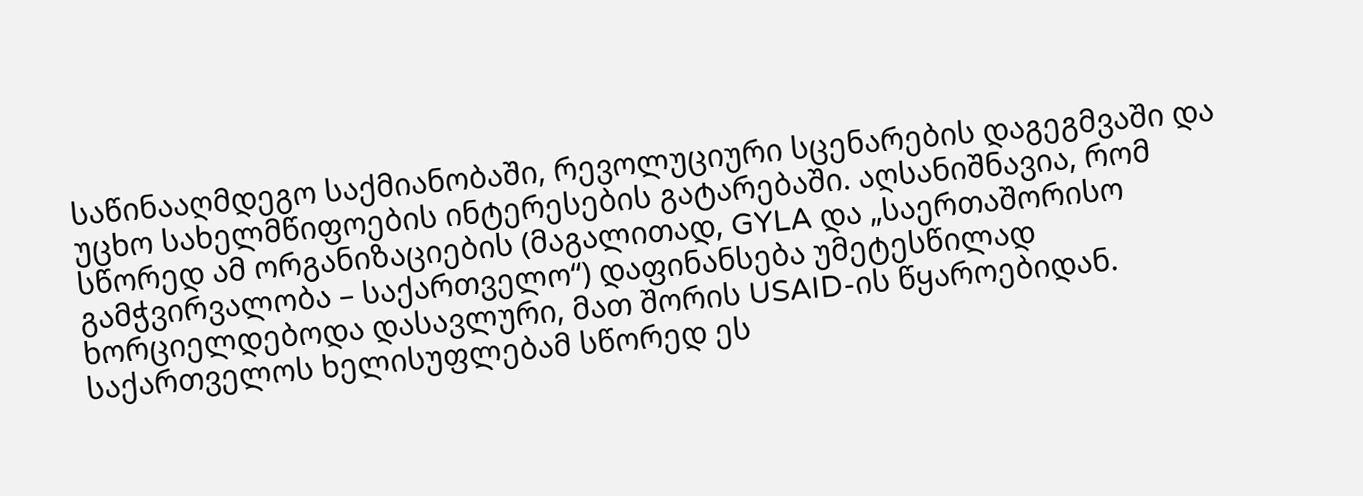საწინააღმდეგო საქმიანობაში, რევოლუციური სცენარების დაგეგმვაში და უცხო სახელმწიფოების ინტერესების გატარებაში. აღსანიშნავია, რომ სწორედ ამ ორგანიზაციების (მაგალითად, GYLA და „საერთაშორისო გამჭვირვალობა – საქართველო“) დაფინანსება უმეტესწილად ხორციელდებოდა დასავლური, მათ შორის USAID-ის წყაროებიდან. საქართველოს ხელისუფლებამ სწორედ ეს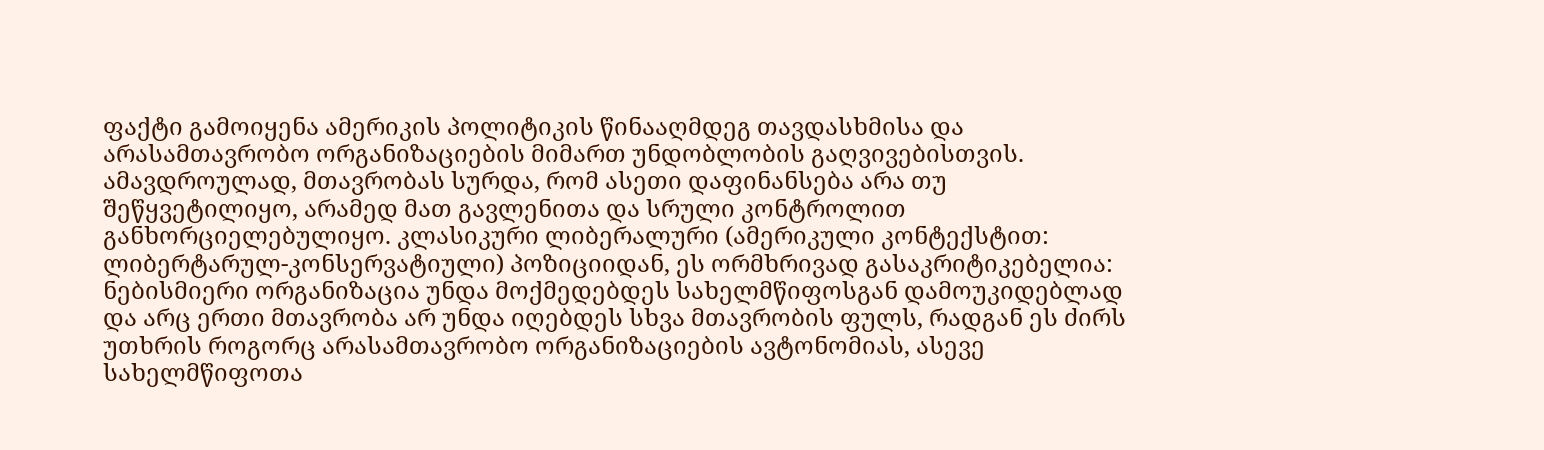ფაქტი გამოიყენა ამერიკის პოლიტიკის წინააღმდეგ თავდასხმისა და არასამთავრობო ორგანიზაციების მიმართ უნდობლობის გაღვივებისთვის. ამავდროულად, მთავრობას სურდა, რომ ასეთი დაფინანსება არა თუ შეწყვეტილიყო, არამედ მათ გავლენითა და სრული კონტროლით განხორციელებულიყო. კლასიკური ლიბერალური (ამერიკული კონტექსტით: ლიბერტარულ-კონსერვატიული) პოზიციიდან, ეს ორმხრივად გასაკრიტიკებელია: ნებისმიერი ორგანიზაცია უნდა მოქმედებდეს სახელმწიფოსგან დამოუკიდებლად და არც ერთი მთავრობა არ უნდა იღებდეს სხვა მთავრობის ფულს, რადგან ეს ძირს უთხრის როგორც არასამთავრობო ორგანიზაციების ავტონომიას, ასევე სახელმწიფოთა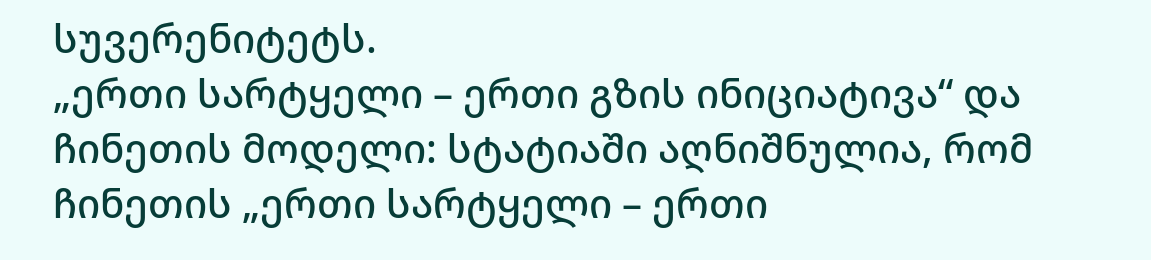სუვერენიტეტს.
„ერთი სარტყელი – ერთი გზის ინიციატივა“ და ჩინეთის მოდელი: სტატიაში აღნიშნულია, რომ ჩინეთის „ერთი სარტყელი – ერთი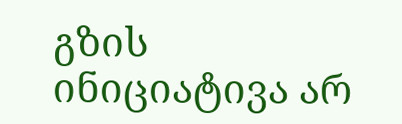გზის ინიციატივა არ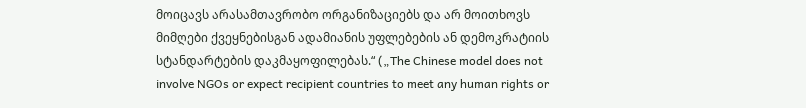მოიცავს არასამთავრობო ორგანიზაციებს და არ მოითხოვს მიმღები ქვეყნებისგან ადამიანის უფლებების ან დემოკრატიის სტანდარტების დაკმაყოფილებას.“ („The Chinese model does not involve NGOs or expect recipient countries to meet any human rights or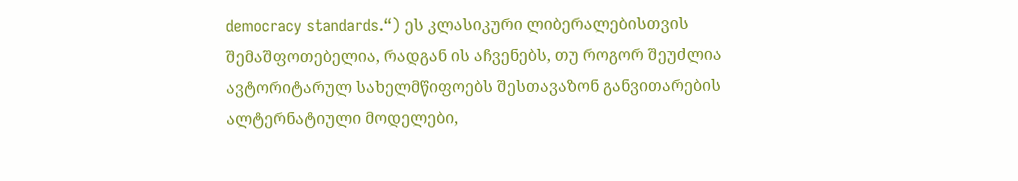democracy standards.“) ეს კლასიკური ლიბერალებისთვის შემაშფოთებელია, რადგან ის აჩვენებს, თუ როგორ შეუძლია ავტორიტარულ სახელმწიფოებს შესთავაზონ განვითარების ალტერნატიული მოდელები,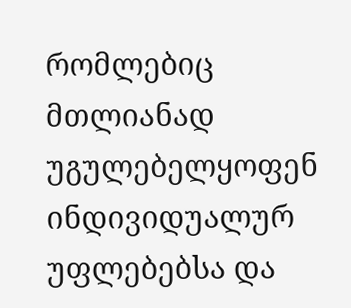რომლებიც მთლიანად უგულებელყოფენ ინდივიდუალურ უფლებებსა და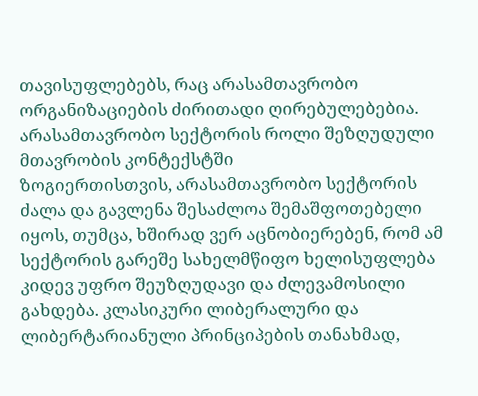თავისუფლებებს, რაც არასამთავრობო ორგანიზაციების ძირითადი ღირებულებებია.
არასამთავრობო სექტორის როლი შეზღუდული მთავრობის კონტექსტში
ზოგიერთისთვის, არასამთავრობო სექტორის ძალა და გავლენა შესაძლოა შემაშფოთებელი იყოს, თუმცა, ხშირად ვერ აცნობიერებენ, რომ ამ სექტორის გარეშე სახელმწიფო ხელისუფლება კიდევ უფრო შეუზღუდავი და ძლევამოსილი გახდება. კლასიკური ლიბერალური და ლიბერტარიანული პრინციპების თანახმად,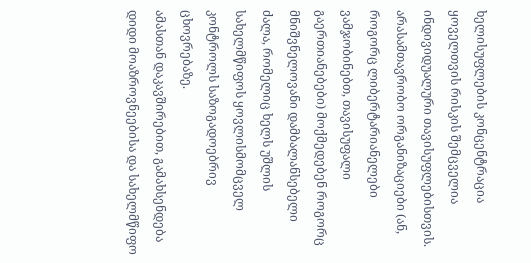ხელისუფლების კონცენტრაცია ყოველთვის რისკის შემცველია ინდივიდუალური თავისუფლებისთვის. არასამთავრობო ორგანიზაციები (ან, როგორც ლიბერტარიანელები ვამჯობინებთ, თავისუფალი გაერთიანებები) მოქმედებენ როგორც მნიშვნელოვანი დამბალანსებელი ძალა, რომელიც ხელს უშლის სახელმწიფოს ყოვლისმომცველ კონტროლს საზოგადოებრივ ცხოვრებაზე.
ამასთან დაკავშირებით, გამახსენდება დიდი მოაზროვნეებისა და სახელმწიფო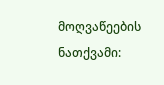მოღვაწეების ნათქვამი: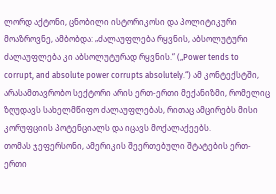ლორდ აქტონი, ცნობილი ისტორიკოსი და პოლიტიკური მოაზროვნე, ამბობდა: „ძალაუფლება რყვნის, აბსოლუტური ძალაუფლება კი აბსოლუტურად რყვნის.“ („Power tends to corrupt, and absolute power corrupts absolutely.“) ამ კონტექსტში, არასამთავრობო სექტორი არის ერთ-ერთი მექანიზმი, რომელიც ზღუდავს სახელმწიფო ძალაუფლებას, რითაც ამცირებს მისი კორუფციის პოტენციალს და იცავს მოქალაქეებს.
თომას ჯეფერსონი, ამერიკის შეერთებული შტატების ერთ-ერთი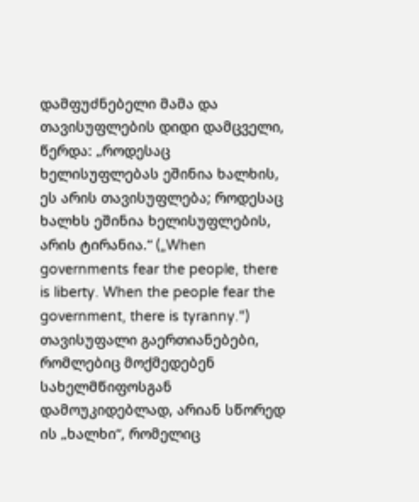დამფუძნებელი მამა და თავისუფლების დიდი დამცველი, წერდა: „როდესაც ხელისუფლებას ეშინია ხალხის, ეს არის თავისუფლება; როდესაც ხალხს ეშინია ხელისუფლების, არის ტირანია.“ („When governments fear the people, there is liberty. When the people fear the government, there is tyranny.“) თავისუფალი გაერთიანებები, რომლებიც მოქმედებენ სახელმწიფოსგან დამოუკიდებლად, არიან სწორედ ის „ხალხი“, რომელიც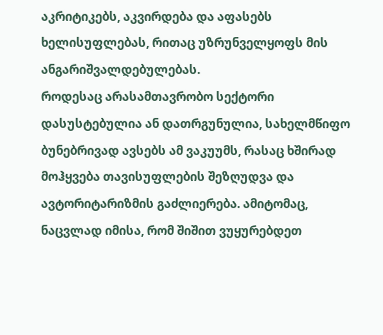აკრიტიკებს, აკვირდება და აფასებს ხელისუფლებას, რითაც უზრუნველყოფს მის ანგარიშვალდებულებას.
როდესაც არასამთავრობო სექტორი დასუსტებულია ან დათრგუნულია, სახელმწიფო ბუნებრივად ავსებს ამ ვაკუუმს, რასაც ხშირად მოჰყვება თავისუფლების შეზღუდვა და ავტორიტარიზმის გაძლიერება. ამიტომაც, ნაცვლად იმისა, რომ შიშით ვუყურებდეთ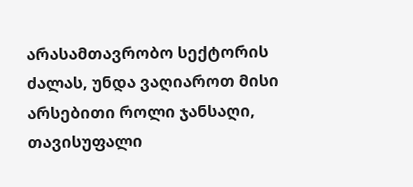არასამთავრობო სექტორის ძალას, უნდა ვაღიაროთ მისი არსებითი როლი ჯანსაღი, თავისუფალი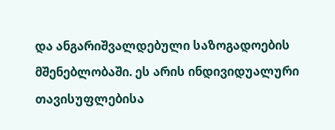და ანგარიშვალდებული საზოგადოების მშენებლობაში. ეს არის ინდივიდუალური თავისუფლებისა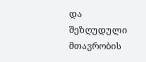და შეზღუდული მთავრობის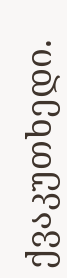ქვაკუთხედი.